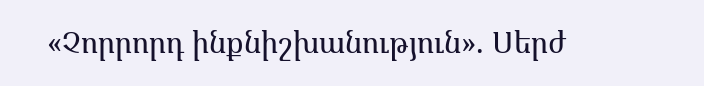«Չորրորդ ինքնիշխանություն». Սերժ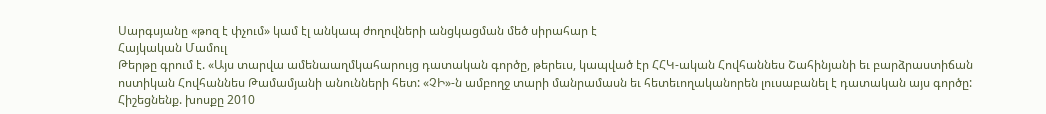Սարգսյանը «թոզ է փչում» կամ էլ անկապ ժողովների անցկացման մեծ սիրահար է
Հայկական Մամուլ
Թերթը գրում է. «Այս տարվա ամենաաղմկահարույց դատական գործը, թերեւս, կապված էր ՀՀԿ-ական Հովհաննես Շահինյանի եւ բարձրաստիճան ոստիկան Հովհաննես Թամամյանի անունների հետ: «ՉԻ»-ն ամբողջ տարի մանրամասն եւ հետեւողականորեն լուսաբանել է դատական այս գործը: Հիշեցնենք. խոսքը 2010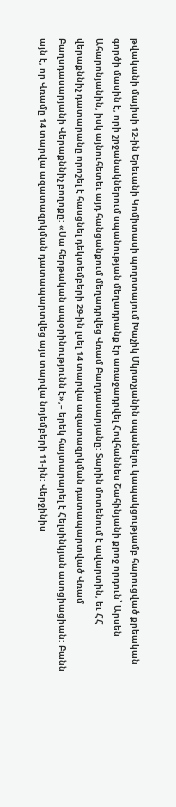թվականի մայիսի 12-ին Երեւանի Կոմիտասի պողոտայում Խաչիկ Մկրտչյանին սպանելու կապակցությամբ հարուցված քրեական գործի մասին է, որի շրջանակներում սպանության մեղադրանք էր առաջադրվել Հովհաննես Շահինյանի քրոջ որդուն՝ Արսեն Ահարոնյանին, իսկ այնուհետեւ այդ հանցանքում մեղադրվեց Վռամ Բաղդասարյանը: Տարին մոտենում է ավարտին, եւ ՀՀ վերաքննիչ դատարանը որոշել է հասցնել դեկտեմբերի 29-ին լսել 14 տարվա ազատազրկման դատապարտված Վռամ Բաղսդասարյանի Վերաքննիչ բողոքը: «Սա հերթական ապօրինությունն է»,– երեկ հայտարարել է Հելսինկյան ասոցիացիան: Բանն այն է, որ Վռամը 14 տարվա ազատազրկման դատապարտվեց այս տարվա նոյեմբերի 11-ին: Վերջինիս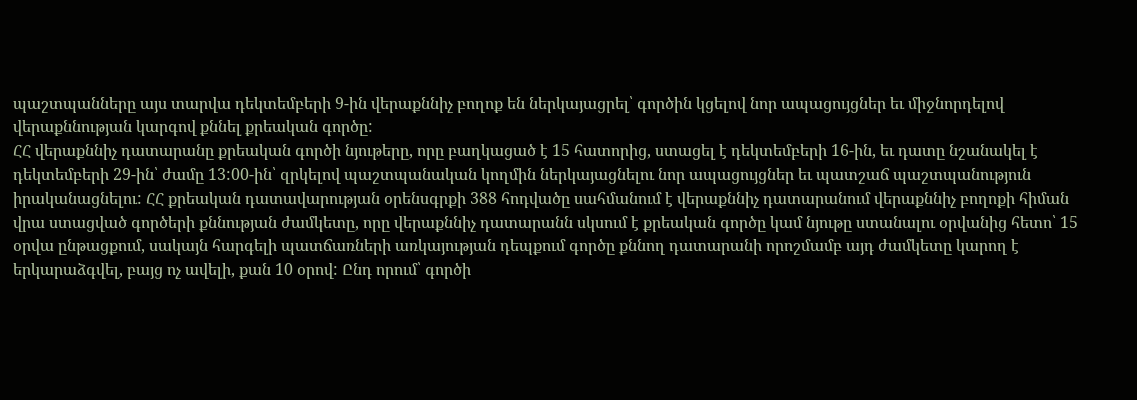պաշտպանները այս տարվա դեկտեմբերի 9-ին վերաքննիչ բողոք են ներկայացրել՝ գործին կցելով նոր ապացույցներ եւ միջնորդելով վերաքննության կարգով քննել քրեական գործը:
ՀՀ վերաքննիչ դատարանը քրեական գործի նյութերը, որը բաղկացած է 15 հատորից, ստացել է դեկտեմբերի 16-ին, եւ դատը նշանակել է դեկտեմբերի 29-ին՝ ժամը 13:00-ին՝ զրկելով պաշտպանական կողմին ներկայացնելու նոր ապացույցներ եւ պատշաճ պաշտպանություն իրականացնելու: ՀՀ քրեական դատավարության օրենսգրքի 388 հոդվածը սահմանում է վերաքննիչ դատարանում վերաքննիչ բողոքի հիման վրա ստացված գործերի քննության ժամկետը, որը վերաքննիչ դատարանն սկսում է քրեական գործը կամ նյութը ստանալու օրվանից հետո՝ 15 օրվա ընթացքում, սակայն հարգելի պատճառների առկայության դեպքում գործը քննող դատարանի որոշմամբ այդ ժամկետը կարող է երկարաձգվել, բայց ոչ ավելի, քան 10 օրով: Ընդ որում՝ գործի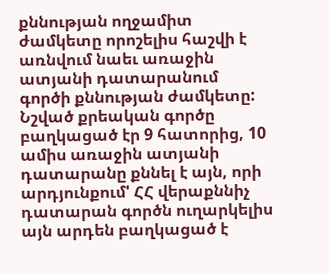քննության ողջամիտ ժամկետը որոշելիս հաշվի է առնվում նաեւ առաջին ատյանի դատարանում գործի քննության ժամկետը:
Նշված քրեական գործը բաղկացած էր 9 հատորից, 10 ամիս առաջին ատյանի դատարանը քննել է այն, որի արդյունքում' ՀՀ վերաքննիչ դատարան գործն ուղարկելիս այն արդեն բաղկացած է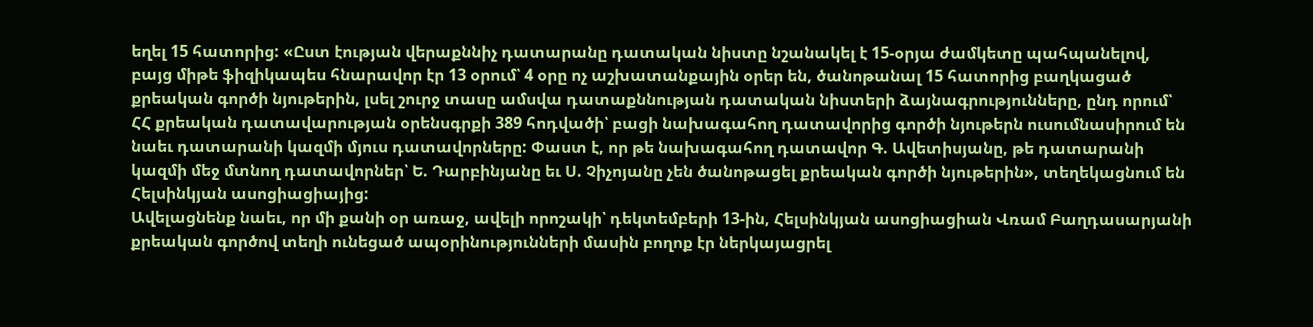եղել 15 հատորից: «Ըստ էության վերաքննիչ դատարանը դատական նիստը նշանակել է 15-օրյա ժամկետը պահպանելով, բայց միթե ֆիզիկապես հնարավոր էր 13 օրում՝ 4 օրը ոչ աշխատանքային օրեր են, ծանոթանալ 15 հատորից բաղկացած քրեական գործի նյութերին, լսել շուրջ տասը ամսվա դատաքննության դատական նիստերի ձայնագրությունները, ընդ որում՝ ՀՀ քրեական դատավարության օրենսգրքի 389 հոդվածի՝ բացի նախագահող դատավորից գործի նյութերն ուսումնասիրում են նաեւ դատարանի կազմի մյուս դատավորները: Փաստ է, որ թե նախագահող դատավոր Գ. Ավետիսյանը, թե դատարանի կազմի մեջ մտնող դատավորներ՝ Ե. Դարբինյանը եւ Ս. Չիչոյանը չեն ծանոթացել քրեական գործի նյութերին», տեղեկացնում են Հելսինկյան ասոցիացիայից:
Ավելացնենք նաեւ, որ մի քանի օր առաջ, ավելի որոշակի՝ դեկտեմբերի 13-ին, Հելսինկյան ասոցիացիան Վռամ Բաղդասարյանի քրեական գործով տեղի ունեցած ապօրինությունների մասին բողոք էր ներկայացրել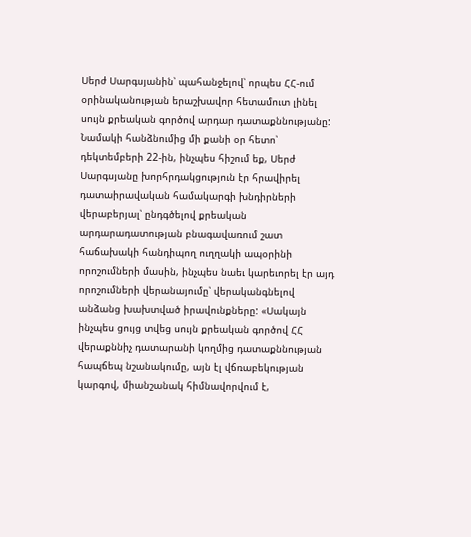Սերժ Սարգսյանին՝ պահանջելով՝ որպես ՀՀ-ում օրինականության երաշխավոր հետամուտ լինել սույն քրեական գործով արդար դատաքննությանը: Նամակի հանձնումից մի քանի օր հետո՝ դեկտեմբերի 22-ին, ինչպես հիշում եք, Սերժ Սարգսյանը խորհրդակցություն էր հրավիրել դատաիրավական համակարգի խնդիրների վերաբերյալ՝ ընդգծելով քրեական արդարադատության բնագավառում շատ հաճախակի հանդիպող ուղղակի ապօրինի որոշումների մասին, ինչպես նաեւ կարեւորել էր այդ որոշումների վերանայումը՝ վերականգնելով անձանց խախտված իրավունքները: «Սակայն ինչպես ցույց տվեց սույն քրեական գործով ՀՀ վերաքննիչ դատարանի կողմից դատաքննության հապճեպ նշանակումը, այն էլ վճռաբեկության կարգով, միանշանակ հիմնավորվում է,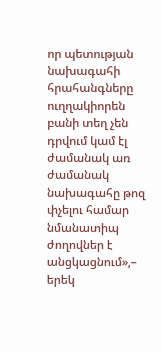որ պետության նախագահի հրահանգները ուղղակիորեն բանի տեղ չեն դրվում կամ էլ ժամանակ առ ժամանակ նախագահը թոզ փչելու համար նմանատիպ ժողովներ է անցկացնում»,– երեկ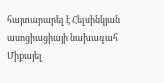հայտարարել է Հելսինկյան ասոցիացիայի նախագահ Միքայել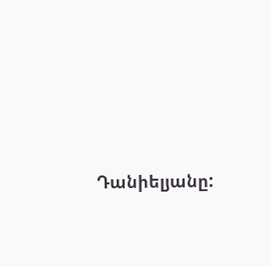Դանիելյանը: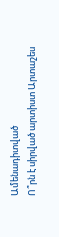Ամենադիտված
Ո՞րն է սիրված արտիստ Արտաշես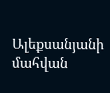Ալեքսանյանի մահվան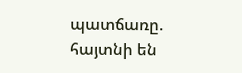պատճառը. հայտնի են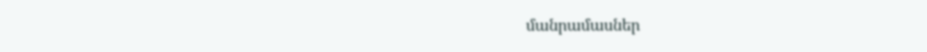մանրամասներ